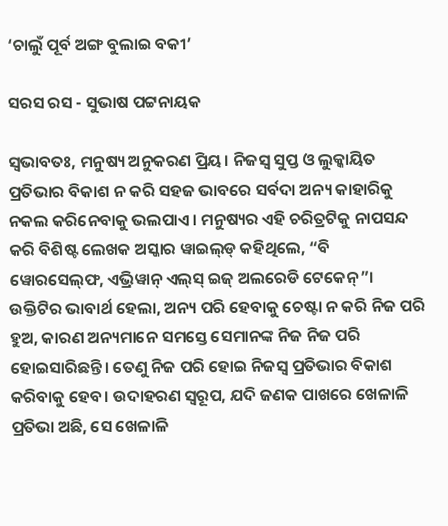‘ଚାଲୁଁ ପୂର୍ବ ଅଙ୍ଗ ବୁଲାଇ ବକୀ’

ସରସ ରସ - ସୁଭାଷ ପଟ୍ଟନାୟକ

ସ୍ବଭାବତଃ, ମନୁଷ୍ୟ ଅନୁକରଣ ପ୍ରିୟ। ନିଜସ୍ବ ସୁପ୍ତ ଓ ଲୁକ୍କାୟିତ ପ୍ରତିଭାର ବିକାଶ ନ କରି ସହଜ ଭାବରେ ସର୍ବଦା ଅନ୍ୟ କାହାରିକୁ ନକଲ କରିନେବାକୁ ଭଲପାଏ। ମନୁଷ୍ୟର ଏହି ଚରିତ୍ରଟିକୁ ନାପସନ୍ଦ କରି ବିଶିଷ୍ଟ ଲେଖକ ଅସ୍କାର ୱାଇଲ୍‌ଡ୍ କହିଥିଲେ, “ବି ୱୋରସେଲ୍‌ଫ, ଏଭ୍ରିୱାନ୍ ଏଲ୍‌ସ୍ ଇଜ୍ ଅଲରେଡି ଟେକେନ୍”। ଉକ୍ତିଟିର ଭାବାର୍ଥ ହେଲା, ଅନ୍ୟ ପରି ହେବାକୁ ଚେଷ୍ଟା ନ କରି ନିଜ ପରି ହୁଅ, କାରଣ ଅନ୍ୟମାନେ ସମସ୍ତେ ସେମାନଙ୍କ ନିଜ ନିଜ ପରି ହୋଇସାରିଛନ୍ତି। ତେଣୁ ନିଜ ପରି ହୋଇ ନିଜସ୍ବ ପ୍ରତିଭାର ବିକାଶ କରିବାକୁ ହେବ। ଉଦାହରଣ ସ୍ବରୂପ, ଯଦି ଜଣକ ପାଖରେ ଖେଳାଳି ପ୍ରତିଭା ଅଛି, ସେ ଖେଳାଳି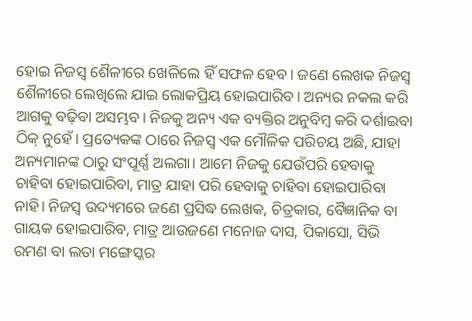ହୋଇ ନିଜସ୍ବ ଶୈଳୀରେ ଖେଳିଲେ ହିଁ ସଫଳ ହେବ। ଜଣେ ଲେଖକ ନିଜସ୍ବ ଶୈଳୀରେ ଲେଖିଲେ ଯାଇ ଲୋକପ୍ରିୟ ହୋଇପାରିବ। ଅନ୍ୟର ନକଲ କରି ଆଗକୁ ବଢ଼ିବା ଅସମ୍ଭବ। ନିଜକୁ ଅନ୍ୟ ଏକ ବ୍ୟକ୍ତିର ଅନୁବିମ୍ବ କରି ଦର୍ଶାଇବା ଠିକ୍ ନୁହେଁ। ପ୍ରତ୍ୟେକଙ୍କ ଠାରେ ନିଜସ୍ବ ଏକ ମୌଳିକ ପରିଚୟ ଅଛି, ଯାହା ଅନ୍ୟମାନଙ୍କ ଠାରୁ ସଂପୂର୍ଣ୍ଣ ଅଲଗା। ଆମେ ନିଜକୁ ଯେଉଁପରି ହେବାକୁ ଚାହିବା ହୋଇପାରିବା, ମାତ୍ର ଯାହା ପରି ହେବାକୁ ଚାହିବା ହୋଇପାରିବା ନାହି। ନିଜସ୍ବ ଉଦ୍ୟମରେ ଜଣେ ପ୍ରସିଦ୍ଧ ଲେଖକ, ଚିତ୍ରକାର, ବୈଜ୍ଞାନିକ ବା ଗାୟକ ହୋଇପାରିବ, ମାତ୍ର ଆଉଜଣେ ମନୋଜ ଦାସ, ପିକାସୋ, ସିଭି ରମଣ ବା ଲତା ମଙ୍ଗେସ୍କର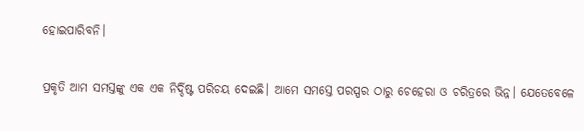ହୋଇପାରିବନି।

ପ୍ରକୃତି ଆମ ସମସ୍ତଙ୍କୁ ଏକ ଏକ ନିର୍ଦ୍ଦିଷ୍ଟ ପରିଚୟ ଦେଇଛି। ଆମେ ସମସ୍ତେ ପରସ୍ପର ଠାରୁ ଚେହେରା ଓ ଚରିତ୍ରରେ ଭିନ୍ନ। ଯେତେବେଳେ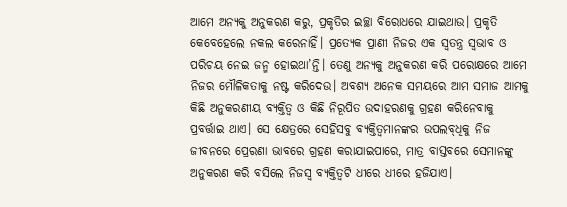ଆମେ ଅନ୍ୟକୁ ଅନୁକରଣ କରୁ, ପ୍ରକୃତିର ଇଚ୍ଛା ବିରୋଧରେ ଯାଇଥାଉ। ପ୍ରକୃତି କେବେହେଲେ ନକଲ କରେନାହିଁ। ପ୍ରତ୍ୟେକ ପ୍ରାଣୀ ନିଜର ଏକ ସ୍ବତନ୍ତ୍ର ସ୍ବଭାବ ଓ ପରିଚୟ ନେଇ ଜନ୍ମ ହୋଇଥା’ନ୍ତି। ତେଣୁ ଅନ୍ୟକୁ ଅନୁକରଣ କରି ପରୋକ୍ଷରେ ଆମେ ନିଜର ମୌଳିକତାକୁ ନଷ୍ଟ କରିଦେଉ। ଅବଶ୍ୟ ଅନେକ ସମୟରେ ଆମ ସମାଜ ଆମକୁ କିଛି ଅନୁକରଣୀୟ ବ୍ୟକ୍ତିତ୍ବ ଓ କିଛି ନିରୂପିତ ଉଦାହରଣକୁ ଗ୍ରହଣ କରିନେବାକୁ ପ୍ରବର୍ତ୍ତାଇ ଥାଏ। ସେ କ୍ଷେତ୍ରରେ ସେହିସବୁ ବ୍ୟକ୍ତିତ୍ବମାନଙ୍କର ଉପଲବ୍‌ଧିକୁ ନିଜ ଜୀବନରେ ପ୍ରେରଣା ଭାବରେ ଗ୍ରହଣ କରାଯାଇପାରେ, ମାତ୍ର ବାସ୍ତବରେ ସେମାନଙ୍କୁ ଅନୁକରଣ କରି ବସିଲେ ନିଜସ୍ବ ବ୍ୟକ୍ତିତ୍ବଟି ଧୀରେ ଧୀରେ ହଜିଯାଏ।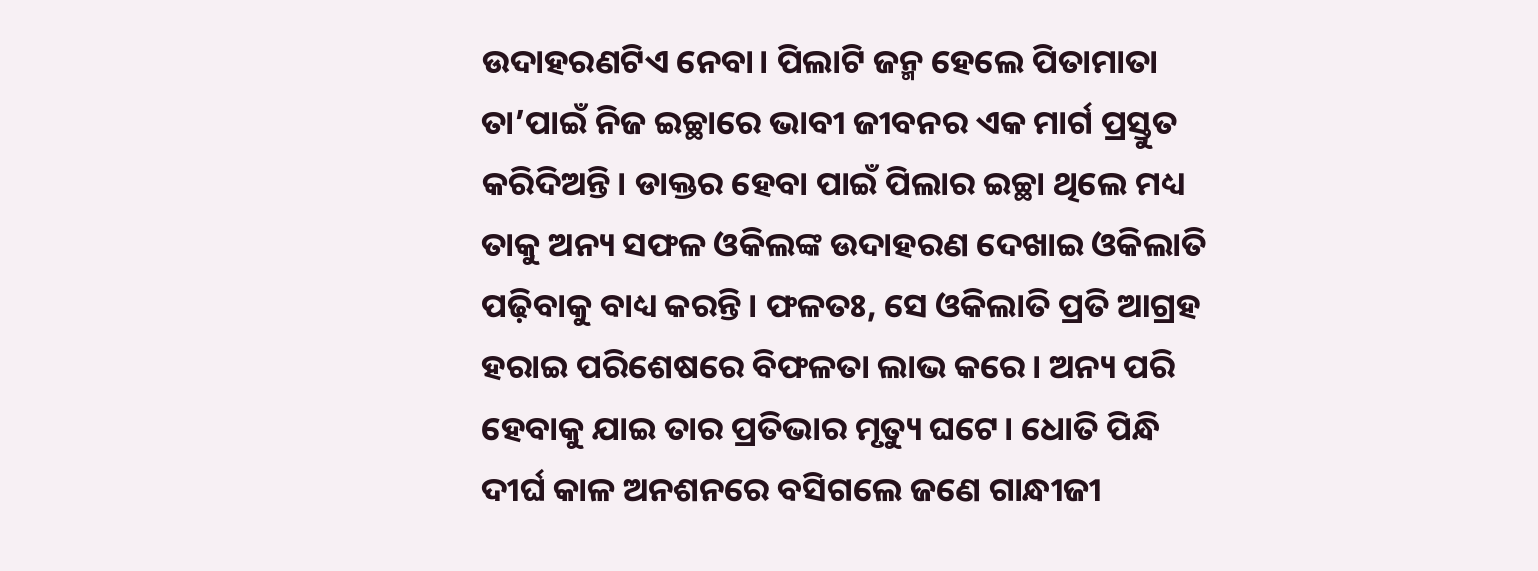ଉଦାହରଣଟିଏ ନେବା। ପିଲାଟି ଜନ୍ମ ହେଲେ ପିତାମାତା ତା’ପାଇଁ ନିଜ ଇଚ୍ଛାରେ ଭାବୀ ଜୀବନର ଏକ ମାର୍ଗ ପ୍ରସ୍ତୁତ କରିଦିଅନ୍ତି। ଡାକ୍ତର ହେବା ପାଇଁ ପିଲାର ଇଚ୍ଛା ଥିଲେ ମଧ୍ୟ ତାକୁ ଅନ୍ୟ ସଫଳ ଓକିଲଙ୍କ ଉଦାହରଣ ଦେଖାଇ ଓକିଲାତି ପଢ଼ିବାକୁ ବାଧ୍ୟ କରନ୍ତି। ଫଳତଃ, ସେ ଓକିଲାତି ପ୍ରତି ଆଗ୍ରହ ହରାଇ ପରିଶେଷରେ ବିଫଳତା ଲାଭ କରେ। ଅନ୍ୟ ପରି ହେବାକୁ ଯାଇ ତାର ପ୍ରତିଭାର ମୃତ୍ୟୁ ଘଟେ। ଧୋତି ପିନ୍ଧି ଦୀର୍ଘ କାଳ ଅନଶନରେ ବସିଗଲେ ଜଣେ ଗାନ୍ଧୀଜୀ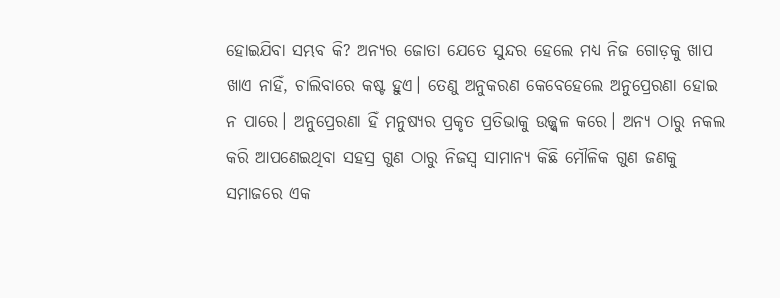ହୋଇଯିବା ସମ୍ଭବ କି? ଅନ୍ୟର ଜୋତା ଯେତେ ସୁନ୍ଦର ହେଲେ ମଧ୍ୟ ନିଜ ଗୋଡ଼କୁ ଖାପ ଖାଏ ନାହିଁ, ଚାଲିବାରେ କଷ୍ଟ ହୁଏ। ତେଣୁ ଅନୁକରଣ କେବେହେଲେ ଅନୁପ୍ରେରଣା ହୋଇ ନ ପାରେ। ଅନୁପ୍ରେରଣା ହିଁ ମନୁଷ୍ୟର ପ୍ରକୃତ ପ୍ରତିଭାକୁ ଉଜ୍ଜ୍ୱଳ କରେ। ଅନ୍ୟ ଠାରୁ ନକଲ କରି ଆପଣେଇଥିବା ସହସ୍ର ଗୁଣ ଠାରୁ ନିଜସ୍ବ ସାମାନ୍ୟ କିଛି ମୌଳିକ ଗୁଣ ଜଣକୁ ସମାଜରେ ଏକ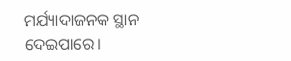ମର୍ଯ୍ୟାଦାଜନକ ସ୍ଥାନ ଦେଇପାରେ।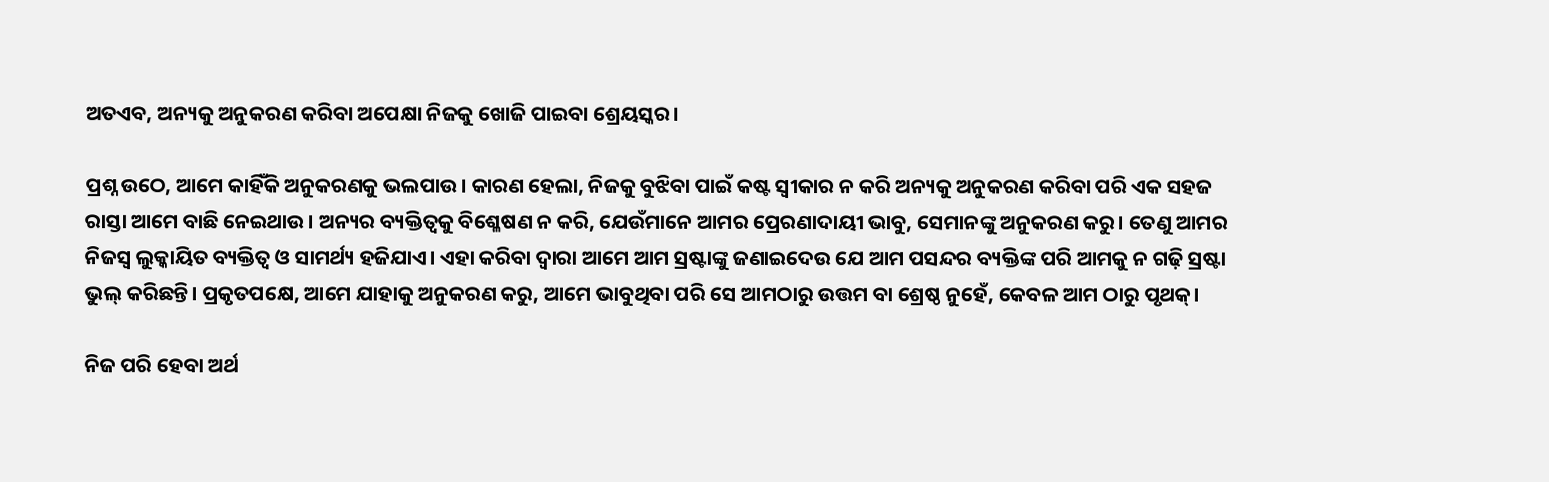ଅତଏବ, ଅନ୍ୟକୁ ଅନୁକରଣ କରିବା ଅପେକ୍ଷା ନିଜକୁ ଖୋଜି ପାଇବା ଶ୍ରେୟସ୍କର।

ପ୍ରଶ୍ନ ଉଠେ, ଆମେ କାହିଁକି ଅନୁକରଣକୁ ଭଲପାଉ। କାରଣ ହେଲା, ନିଜକୁ ବୁଝିବା ପାଇଁ କଷ୍ଟ ସ୍ବୀକାର ନ କରି ଅନ୍ୟକୁ ଅନୁକରଣ କରିବା ପରି ଏକ ସହଜ ରାସ୍ତା ଆମେ ବାଛି ନେଇଥାଉ। ଅନ୍ୟର ବ୍ୟକ୍ତିତ୍ବକୁ ବିଶ୍ଳେଷଣ ନ କରି, ଯେଉଁମାନେ ଆମର ପ୍ରେରଣାଦାୟୀ ଭାବୁ, ସେମାନଙ୍କୁ ଅନୁକରଣ କରୁ। ତେଣୁ ଆମର ନିଜସ୍ବ ଲୁକ୍କାୟିତ ବ୍ୟକ୍ତିତ୍ବ ଓ ସାମର୍ଥ୍ୟ ହଜିଯାଏ। ଏହା କରିବା ଦ୍ବାରା ଆମେ ଆମ ସ୍ରଷ୍ଟାଙ୍କୁ ଜଣାଇଦେଉ ଯେ ଆମ ପସନ୍ଦର ବ୍ୟକ୍ତିଙ୍କ ପରି ଆମକୁ ନ ଗଢ଼ି ସ୍ରଷ୍ଟା ଭୁଲ୍‌ କରିଛନ୍ତି। ପ୍ରକୃତପକ୍ଷେ, ଆମେ ଯାହାକୁ ଅନୁକରଣ କରୁ, ଆମେ ଭାବୁଥିବା ପରି ସେ ଆମଠାରୁ ଉତ୍ତମ ବା ଶ୍ରେଷ୍ଠ ନୁହେଁ, କେବଳ ଆମ ଠାରୁ ପୃଥକ୍‌।

ନିଜ ପରି ହେବା ଅର୍ଥ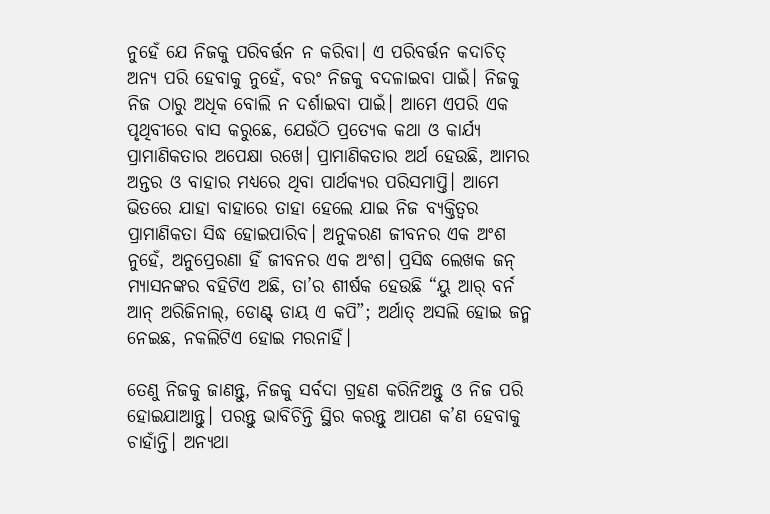ନୁହେଁ ଯେ ନିଜକୁ ପରିବର୍ତ୍ତନ ନ କରିବା। ଏ ପରିବର୍ତ୍ତନ କଦାଚିତ୍ ଅନ୍ୟ ପରି ହେବାକୁ ନୁହେଁ, ବରଂ ନିଜକୁ ବଦଳାଇବା ପାଇଁ। ନିଜକୁ ନିଜ ଠାରୁ ଅଧିକ ବୋଲି ନ ଦର୍ଶାଇବା ପାଇଁ। ଆମେ ଏପରି ଏକ ପୃଥିବୀରେ ବାସ କରୁଛେ, ଯେଉଁଠି ପ୍ରତ୍ୟେକ କଥା ଓ କାର୍ଯ୍ୟ ପ୍ରାମାଣିକତାର ଅପେକ୍ଷା ରଖେ। ପ୍ରାମାଣିକତାର ଅର୍ଥ ହେଉଛି, ଆମର ଅନ୍ତର ଓ ବାହାର ମଧ୍ୟରେ ଥିବା ପାର୍ଥକ୍ୟର ପରିସମାପ୍ତି। ଆମେ ଭିତରେ ଯାହା ବାହାରେ ତାହା ହେଲେ ଯାଇ ନିଜ ବ୍ୟକ୍ତିତ୍ବର ପ୍ରାମାଣିକତା ସିଦ୍ଧ ହୋଇପାରିବ। ଅନୁକରଣ ଜୀବନର ଏକ ଅଂଶ ନୁହେଁ, ଅନୁପ୍ରେରଣା ହିଁ ଜୀବନର ଏକ ଅଂଶ। ପ୍ରସିଦ୍ଧ ଲେଖକ ଜନ୍ ମ୍ୟାସନଙ୍କର ବହିଟିଏ ଅଛି, ତା’ର ଶୀର୍ଷକ ହେଉଛି “ୟୁ ଆର୍ ବର୍ନ ଆନ୍ ଅରିଜିନାଲ୍, ଡୋଣ୍ଟ୍ ଡାୟ ଏ କପି”; ଅର୍ଥାତ୍‌ ଅସଲି ହୋଇ ଜନ୍ମ ନେଇଛ, ନକଲିଟିଏ ହୋଇ ମରନାହିଁ।

ତେଣୁ ନିଜକୁ ଜାଣନ୍ତୁ, ନିଜକୁ ସର୍ବଦା ଗ୍ରହଣ କରିନିଅନ୍ତୁ ଓ ନିଜ ପରି ହୋଇଯାଆନ୍ତୁ। ପରନ୍ତୁ ଭାବିଚିନ୍ତି ସ୍ଥିର କରନ୍ତୁ ଆପଣ କ’ଣ ହେବାକୁ ଚାହାଁନ୍ତି। ଅନ୍ୟଥା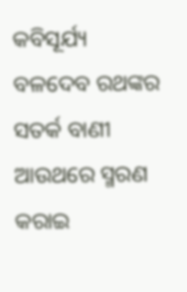କବିସୂର୍ଯ୍ୟ ବଳଦେବ ରଥଙ୍କର ସତର୍କ ବାଣୀ ଆଉଥରେ ସ୍ମରଣ କରାଇ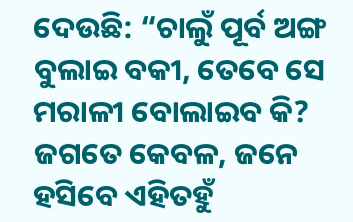ଦେଉଛି: “ଚାଲୁଁ ପୂର୍ବ ଅଙ୍ଗ ବୁଲାଇ ବକୀ, ତେବେ ସେ ମରାଳୀ ବୋଲାଇବ କି? ଜଗତେ କେବଳ, ଜନେ ହସିବେ ଏହିତହୁଁ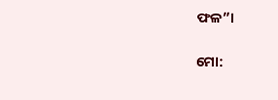ଫଳ”।

ମୋ: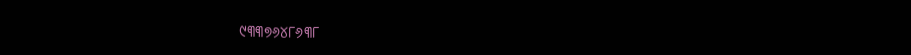୯୩୩୭୬୪୮୬୩୮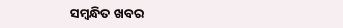ସମ୍ବନ୍ଧିତ ଖବର